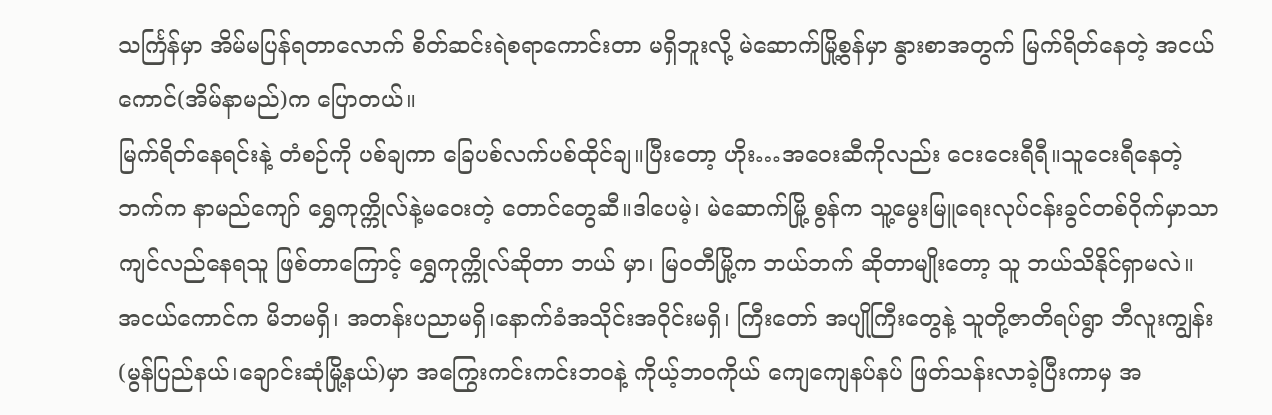သင်္ကြန်မှာ အိမ်မပြန်ရတာလောက် စိတ်ဆင်းရဲစရာကောင်းတာ မရှိဘူးလို့ မဲဆောက်မြို့စွန်မှာ နွားစာအတွက် မြက်ရိတ်နေတဲ့ အငယ်ကောင်(အိမ်နာမည်)က ပြောတယ်။
မြက်ရိတ်နေရင်းနဲ့ တံစဉ်ကို ပစ်ချကာ ခြေပစ်လက်ပစ်ထိုင်ချ။ပြီးတော့ ဟိုး…အဝေးဆီကိုလည်း ငေးငေးရီရီ။သူငေးရီနေတဲ့ဘက်က နာမည်ကျော် ရွှေကုက္ကိုလ်နဲ့မဝေးတဲ့ တောင်တွေဆီ။ဒါပေမဲ့၊ မဲဆောက်မြို့ စွန်က သူ့မွေးမြူရေးလုပ်ငန်းခွင်တစ်ဝိုက်မှာသာ ကျင်လည်နေရသူ ဖြစ်တာကြောင့် ရွှေကုက္ကိုလ်ဆိုတာ ဘယ် မှာ၊ မြဝတီမြို့က ဘယ်ဘက် ဆိုတာမျိုးတော့ သူ ဘယ်သိနိုင်ရှာမလဲ။
အငယ်ကောင်က မိဘမရှိ၊ အတန်းပညာမရှိ၊နောက်ခံအသိုင်းအဝိုင်းမရှိ၊ ကြီးတော် အပျိုကြီးတွေနဲ့ သူတို့ဇာတိရပ်ရွာ ဘီလူးကျွန်း(မွန်ပြည်နယ်၊ချောင်းဆုံမြို့နယ်)မှာ အကြွေးကင်းကင်းဘဝနဲ့ ကိုယ့်ဘဝကိုယ် ကျေကျေနပ်နပ် ဖြတ်သန်းလာခဲ့ပြီးကာမှ အ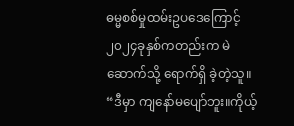ဓမ္မစစ်မှုထမ်းဥပဒေကြောင့် ၂၀၂၄ခုနှစ်ကတည်းက မဲဆောက်သို့ ရောက်ရှိ ခဲ့တဲ့သူ။
“ဒီမှာ ကျနော်မပျော်ဘူး။ကိုယ့်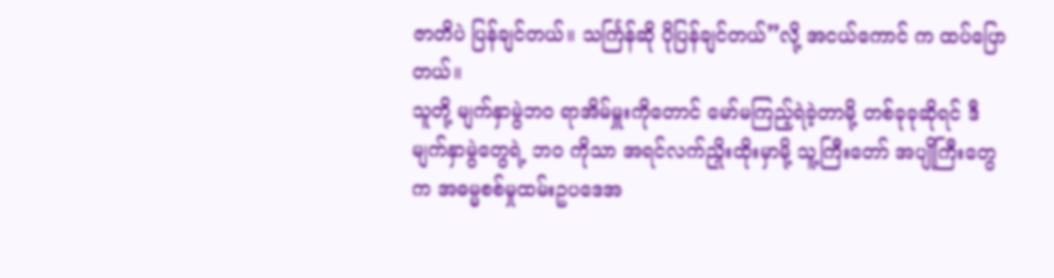ဇာတိပဲ ပြန်ချင်တယ်။ သင်္ကြန်ဆို ပိုပြန်ချင်တယ်”လို့ အငယ်ကောင် က ထပ်ပြောတယ်။
သူတို့ မျက်နှာမွဲဘဝ ရာအိမ်မှူးကိုတောင် မော်မကြည့်ရဲခဲ့တာမို့ တစ်ခုခုဆိုရင် ဒီမျက်နှာမွဲတွေရဲ့ ဘဝ ကိုသာ အရင်လက်ညှိုးထိုးမှာမို့ သူ့ကြီးတော် အပျိုကြီးတွေက အဓမ္မစစ်မှုထမ်းဥပဒေအ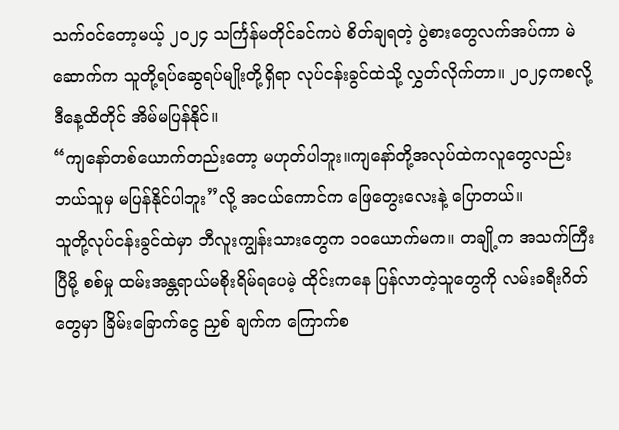သက်ဝင်တော့မယ့် ၂၀၂၄ သင်္ကြန်မတိုင်ခင်ကပဲ စိတ်ချရတဲ့ ပွဲစားတွေလက်အပ်ကာ မဲဆောက်က သူတို့ရပ်ဆွေရပ်မျိုးတို့ရှိရာ လုပ်ငန်းခွင်ထဲသို့ လွှတ်လိုက်တာ။ ၂၀၂၄ကစလို့ ဒီနေ့ထိတိုင် အိမ်မပြန်နိုင်။
“ကျနော်တစ်ယောက်တည်းတော့ မဟုတ်ပါဘူး။ကျနော်တို့အလုပ်ထဲကလူတွေလည်း ဘယ်သူမှ မပြန်နိုင်ပါဘူး”လို့ အငယ်ကောင်က ဖြေတွေးလေးနဲ့ ပြောတယ်။
သူတို့လုပ်ငန်းခွင်ထဲမှာ ဘီလူးကျွန်းသားတွေက ၁၀ယောက်မက။ တချို့က အသက်ကြီးပြီမို့ စစ်မှု ထမ်းအန္တရာယ်မစိုးရိမ်ရပေမဲ့ ထိုင်းကနေ ပြန်လာတဲ့သူတွေကို လမ်းခရီးဂိတ်တွေမှာ ခြိမ်းခြောက်ငွေ ညှစ် ချက်က ကြောက်စ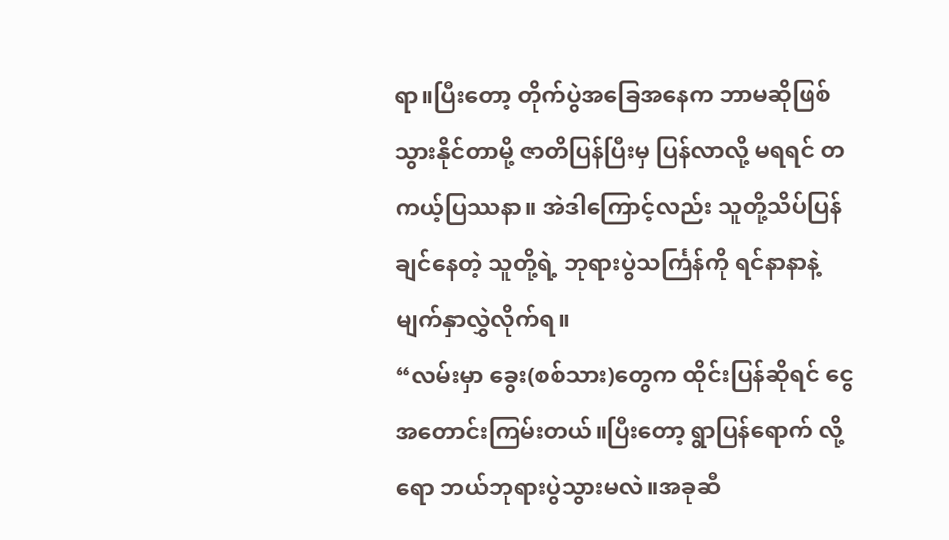ရာ။ပြီးတော့ တိုက်ပွဲအခြေအနေက ဘာမဆိုဖြစ်သွားနိုင်တာမို့ ဇာတိပြန်ပြီးမှ ပြန်လာလို့ မရရင် တကယ့်ပြဿနာ။ အဲဒါကြောင့်လည်း သူတို့သိပ်ပြန်ချင်နေတဲ့ သူတို့ရဲ့ ဘုရားပွဲသင်္ကြန်ကို ရင်နာနာနဲ့ မျက်နှာလွှဲလိုက်ရ။
“လမ်းမှာ ခွေး(စစ်သား)တွေက ထိုင်းပြန်ဆိုရင် ငွေအတောင်းကြမ်းတယ်။ပြီးတော့ ရွာပြန်ရောက် လို့ရော ဘယ်ဘုရားပွဲသွားမလဲ။အခုဆီ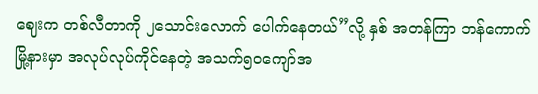ဈေးက တစ်လီတာကို ၂သောင်းလောက် ပေါက်နေတယ်”လို့ နှစ် အတန်ကြာ ဘန်ကောက်မြို့နားမှာ အလုပ်လုပ်ကိုင်နေတဲ့ အသက်၅၀ကျော်အ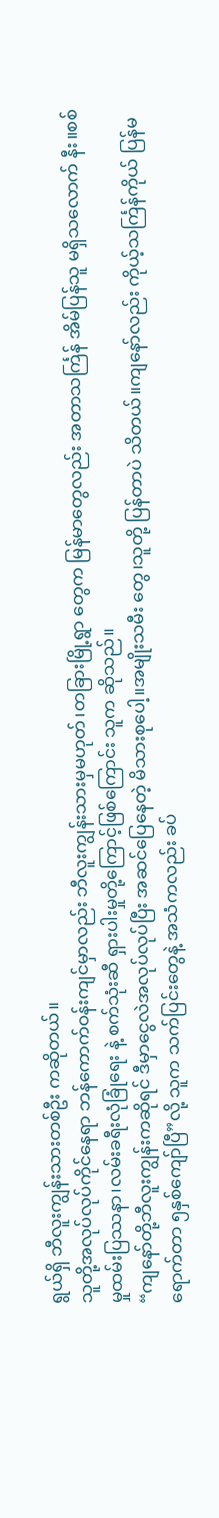ရွယ်ရှိ ဘီလူးကျွန်းသားတစ်ဦး ကဆိုတယ်။
သူတို့အလုပ်လုပ်ကိုင်နေရာ ဘန်ကောက်ဝန်းကျင်မှာလည်း ဘီလူးကျွန်းသားမှမဟုတ်၊တခြားမြို့ရွာ တွေက မြန်မာတွေလည်း အတာသင်္ကြန် အိမ်ပြန်သူ မရှိသလောက် နီး။စစ်မှုထမ်းပြဿနာ၊လမ်းခရီးလုံခြုံရေး နဲ့ စက်သုံးဆီ ရှားပါးမှုတို့ကြောင့်ဖြစ်ကြောင်း သူက ဆိုသည်။
“ကျနော်တို့ဘီလူးကျွန်းကဆိုရင် ဒီမှာငွေလဲအလုပ်လုပ်ပြီး အဆင်ပြေနေတဲ့ မိသားစုပေါ့။အမျိုးသမီး တွေ၊သူတို့ ပြန်တာပဲ သိတယ်။ကျနော်လည်း ကိုယ့်သင်္ကြန်ကိုယ် ပြန်မရောက်တာ ၅နှစ်ကျော်ပြီ”လို့ သူက သက်ပြင်းတွေနဲ့ အသံကလည်း ခပ်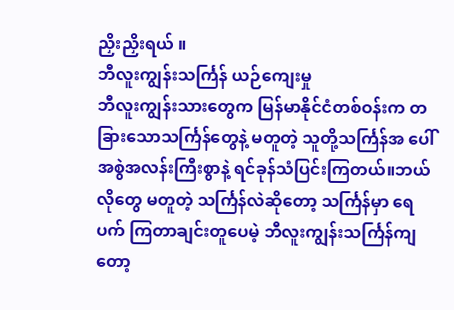ညှိးညှိးရယ် ။
ဘီလူးကျွန်းသင်္ကြန် ယဉ်ကျေးမှု
ဘီလူးကျွန်းသားတွေက မြန်မာနိုင်ငံတစ်ဝန်းက တခြားသောသင်္ကြန်တွေနဲ့ မတူတဲ့ သူတို့သင်္ကြန်အ ပေါ် အစွဲအလန်းကြီးစွာနဲ့ ရင်ခုန်သံပြင်းကြတယ်။ဘယ်လိုတွေ မတူတဲ့ သင်္ကြန်လဲဆိုတော့ သင်္ကြန်မှာ ရေပက် ကြတာချင်းတူပေမဲ့ ဘီလူးကျွန်းသင်္ကြန်ကျတော့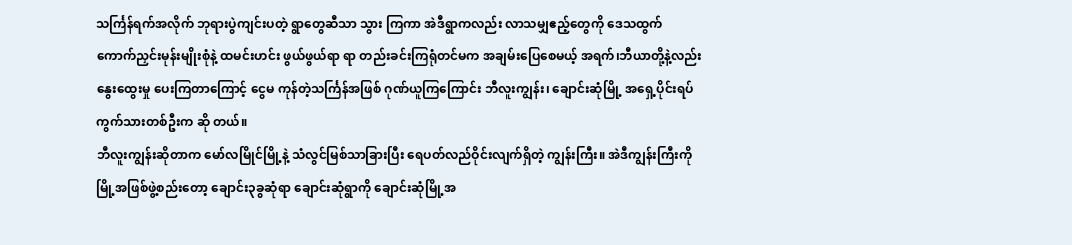သင်္ကြန်ရက်အလိုက် ဘုရားပွဲကျင်းပတဲ့ ရွာတွေဆီသာ သွား ကြကာ အဲဒီရွာကလည်း လာသမျှဧည့်တွေကို ဒေသထွက် ကောက်ညှင်းမုန်းမျိုးစုံနဲ့ ထမင်းဟင်း ဖွယ်ဖွယ်ရာ ရာ တည်းခင်းကြရုံတင်မက အချမ်းပြေစေမယ့် အရက်၊ဘီယာတို့နဲ့လည်း နွေးထွေးမှု ပေးကြတာကြောင့် ငွေမ ကုန်တဲ့သင်္ကြန်အဖြစ် ဂုဏ်ယူကြကြောင်း ဘီလူးကျွန်း၊ ချောင်းဆုံမြို့ အရှေ့ပိုင်းရပ်ကွက်သားတစ်ဦးက ဆို တယ်။
ဘီလူးကျွန်းဆိုတာက မော်လမြိုင်မြို့နဲ့ သံလွင်မြစ်သာခြားပြီး ရေပတ်လည်ဝိုင်းလျက်ရှိတဲ့ ကျွန်းကြီး။ အဲဒီကျွန်းကြီးကို မြို့အဖြစ်ဖွဲ့စည်းတော့ ချောင်း၃ခွဆုံရာ ချောင်းဆုံရွာကို ချောင်းဆုံမြို့အ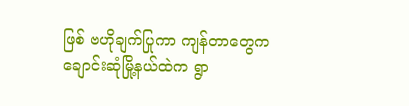ဖြစ် ဗဟိုချက်ပြုကာ ကျန်တာတွေက ချောင်းဆုံမြို့နယ်ထဲက ရွာ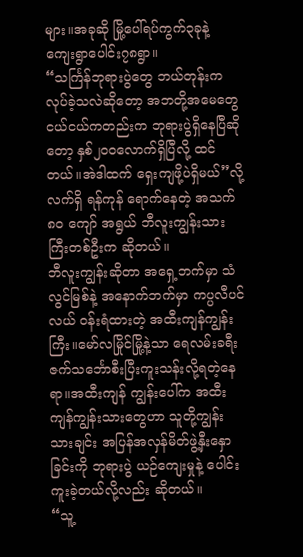များ။အခုဆို မြို့ပေါ်ရပ်ကွက်၃ခုနဲ့ ကျေးရွာပေါင်း၇၈ရွာ။
“သင်္ကြန်ဘုရားပွဲတွေ ဘယ်တုန်းကလုပ်ခဲ့သလဲဆိုတော့ အဘတို့အမေတွေ ငယ်ငယ်ကတည်းက ဘုရားပွဲရှိနေပြီဆိုတော့ နှစ်၂၀၀လောက်ရှိပြီလို့ ထင်တယ်။အဲဒါထက် ရှေးကျဖို့ပဲရှိမယ်”လို့ လက်ရှိ ရန်ကုန် ရောက်နေတဲ့ အသက်၈၀ ကျော် အရွယ် ဘီလူးကျွန်းသားကြီးတစ်ဦးက ဆိုတယ်။
ဘီလူးကျွန်းဆိုတာ အရှေ့ဘက်မှာ သံလွင်မြစ်နဲ့ အနောက်ဘက်မှာ ကပ္ပလီပင်လယ် ဝန်းရံထားတဲ့ အထီးကျန်ကျွန်းကြီး။မော်လမြိုင်မြို့နဲ့သာ ရေလမ်းခရီး ဇက်သင်္ဘောစီးပြီးကူးသန်းလို့ရတဲ့နေရာ။အထီးကျန် ကျွန်းပေါ်က အထီးကျန်ကျွန်းသားတွေဟာ သူတို့ကျွန်းသားချင်း အပြန်အလှန်မိတ်ဖွဲ့နှီးနှောခြင်းကို ဘုရားပွဲ ယဉ်ကျေးမှုနဲ့ ပေါင်းကူးခဲ့တယ်လို့လည်း ဆိုတယ်။
“သူ့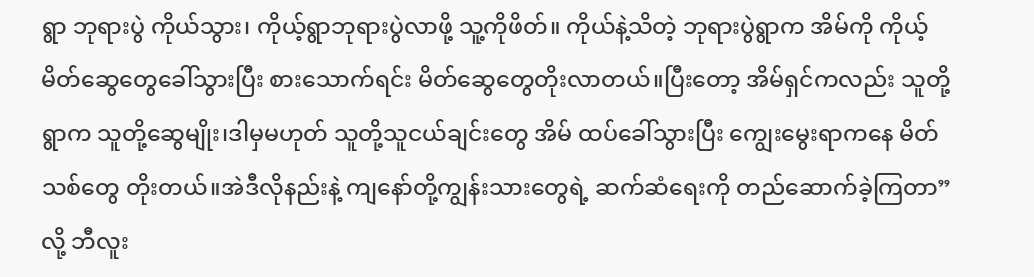ရွာ ဘုရားပွဲ ကိုယ်သွား၊ ကိုယ့်ရွာဘုရားပွဲလာဖို့ သူ့ကိုဖိတ်။ ကိုယ်နဲ့သိတဲ့ ဘုရားပွဲရွာက အိမ်ကို ကိုယ့်မိတ်ဆွေတွေခေါ်သွားပြီး စားသောက်ရင်း မိတ်ဆွေတွေတိုးလာတယ်။ပြီးတော့ အိမ်ရှင်ကလည်း သူတို့ ရွာက သူတို့ဆွေမျိုး၊ဒါမှမဟုတ် သူတို့သူငယ်ချင်းတွေ အိမ် ထပ်ခေါ်သွားပြီး ကျွေးမွေးရာကနေ မိတ်သစ်တွေ တိုးတယ်။အဲဒီလိုနည်းနဲ့ ကျနော်တို့ကျွန်းသားတွေရဲ့ ဆက်ဆံရေးကို တည်ဆောက်ခဲ့ကြတာ”လို့ ဘီလူး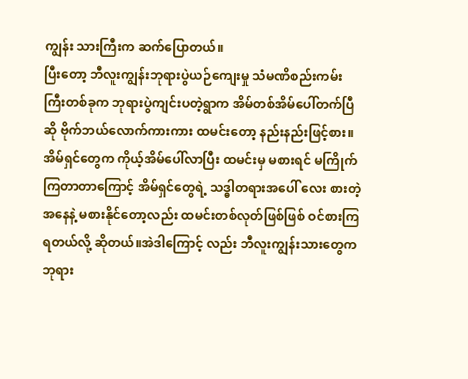ကျွန်း သားကြီးက ဆက်ပြောတယ်။
ပြီးတော့ ဘီလူးကျွန်းဘုရားပွဲယဉ်ကျေးမှု သံမဏိစည်းကမ်းကြီးတစ်ခုက ဘုရားပွဲကျင်းပတဲ့ရွာက အိမ်တစ်အိမ်ပေါ်တက်ပြီဆို ဗိုက်ဘယ်လောက်ကားကား ထမင်းတော့ နည်းနည်းဖြင့်စား။ အိမ်ရှင်တွေက ကိုယ့်အိမ်ပေါ်လာပြီး ထမင်းမှ မစားရင် မကြိုက်ကြတာတာကြောင့် အိမ်ရှင်တွေရဲ့ သဒ္ဓါတရားအပေါ် လေး စားတဲ့အနေနဲ့ မစားနိုင်တော့လည်း ထမင်းတစ်လုတ်ဖြစ်ဖြစ် ဝင်စားကြရတယ်လို့ ဆိုတယ်။အဲဒါကြောင့် လည်း ဘီလူးကျွန်းသားတွေက ဘုရား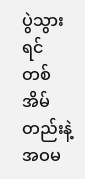ပွဲသွားရင် တစ်အိမ်တည်းနဲ့ အဝမ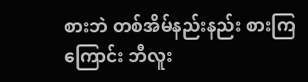စားဘဲ တစ်အိမ်နည်းနည်း စားကြ ကြောင်း ဘီလူး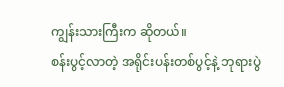ကျွန်းသားကြီးက ဆိုတယ်။
စန်းပွင့်လာတဲ့ အရိုင်းပန်းတစ်ပွင့်နဲ့ ဘုရားပွဲ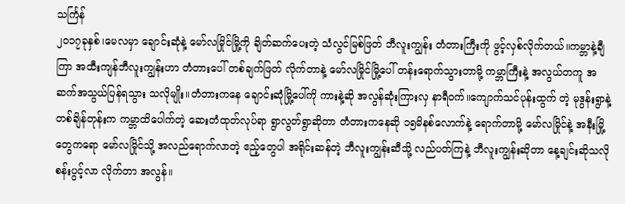သင်္ကြန်
၂၀၁၇ခုနှစ်၊မေလမှာ ချောင်းဆုံနဲ့ မော်လမြိုင်မြို့ကို ချိတ်ဆက်ပေးတဲ့ သံလွင်မြစ်ဖြတ် ဘီလူးကျွန်း တံတားကြီးကို ဖွင့်လှစ်လိုက်တယ်။ကမ္ဘာနဲ့ချီကြာ အထီးကျန်ဘီလူးကျွန်းဟာ တံတားပေါ် တစ်ချက်ဖြတ် လိုက်တာနဲ့ မော်လမြိုင်မြို့ပေါ် တန်းရောက်သွားတာမို့ ကမ္ဘာကြီးနဲ့ အလွယ်တကူ အဆက်အသွယ်ပြန်ရသွား သလိုမျိုး။တံတားကနေ ချောင်းဆုံမြို့ပေါ်ကို ကားနဲ့ဆို အလွန်ဆုံးကြားလှ နာရီဝက်။ကျောက်သင်ပုန်းထွက် တဲ့ မုဒွန်းရွာနဲ့ တစ်ချိန်တုန်းက ကမ္ဘာထိပေါက်တဲ့ ဆေးတံထုတ်လုပ်ရာ ရွာလွတ်ရွာဆိုတာ တံတားကနေဆို ၁၅မိနစ်လောက်နဲ့ ရောက်တာမို့ မော်လမြိုင်နဲ့ အနီးမြို့တွေကရော မော်လမြိုင်သို့ အလည်ရောက်လာတဲ့ ဧည့်တွေပါ အရိုင်းဆန်တဲ့ ဘီလူးကျွန်းဆီသို့ လည်ပတ်ကြနဲ့ ဘီလူးကျွန်းဆိုတာ နေ့ချင်းဆိုသလို စန်းပွင့်လာ လိုက်တာ အလွန်။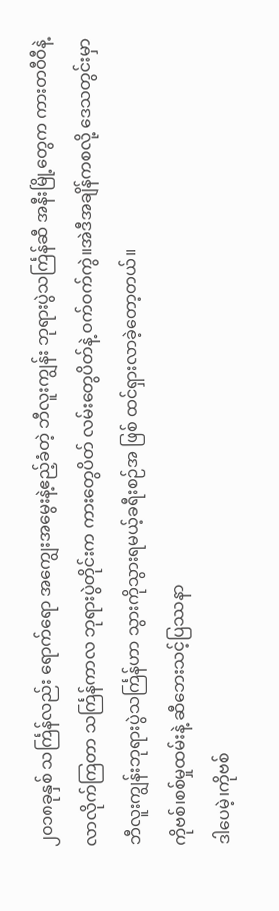၂၀၁၈ခုနှစ် သင်္ကြန်လည်း ရောက်ရော အကျွေးအမွေးနဲ့ဧည့်ခံတဲ့ ဘီလူးကျွန်း ဘုရားပွဲသင်္ကြန်ဆီ အနီးမြို့တွေက ကားတဝီဝီနဲ့ လာလိုက်ကြတာ သင်္ကြန်ကာလ ဘုရားပွဲတိုင်းက ကားတွေပိတ် လမ်းတွေပိတ်နဲ့ ဝက်ဝက်ကွဲ။အဲဒီအချိန်ကစလို့ ဒေသတွင်းမှာ ဘီလူးကျွန်းဘုရားပွဲသင်္ကြန်ဟာ သွားကိုသွားရမယ့်ခရီးစဉ်အ ဖြစ် ထင်ရှားလာခဲ့တော့တယ်။
ကိုဗစ်၊စစ်မှုထမ်းနဲ့ ဆီဘေးသင့်ပြဿနာ
ဒါပေမဲ့၊ကိုဗစ်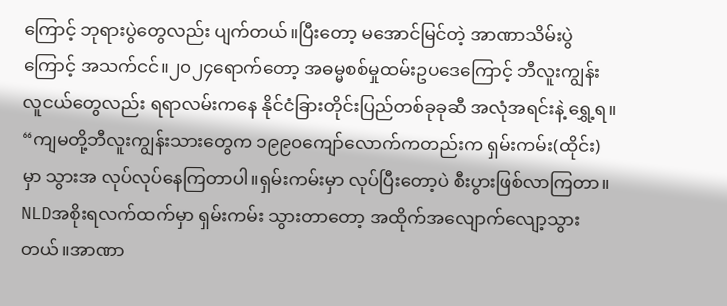ကြောင့် ဘုရားပွဲတွေလည်း ပျက်တယ်။ပြီးတော့ မအောင်မြင်တဲ့ အာဏာသိမ်းပွဲကြောင့် အသက်ငင်။၂၀၂၄ရောက်တော့ အဓမ္မစစ်မှုထမ်းဥပဒေကြောင့် ဘီလူးကျွန်းလူငယ်တွေလည်း ရရာလမ်းကနေ နိုင်ငံခြားတိုင်းပြည်တစ်ခုခုဆီ အလုံအရင်းနဲ့ ရွှေ့ရ။
“ကျမတို့ဘီလူးကျွန်းသားတွေက ၁၉၉၀ကျော်လောက်ကတည်းက ရှမ်းကမ်း(ထိုင်း)မှာ သွားအ လုပ်လုပ်နေကြတာပါ။ရှမ်းကမ်းမှာ လုပ်ပြီးတော့ပဲ စီးပွားဖြစ်လာကြတာ။ NLDအစိုးရလက်ထက်မှာ ရှမ်းကမ်း သွားတာတော့ အထိုက်အလျောက်လျော့သွားတယ်။အာဏာ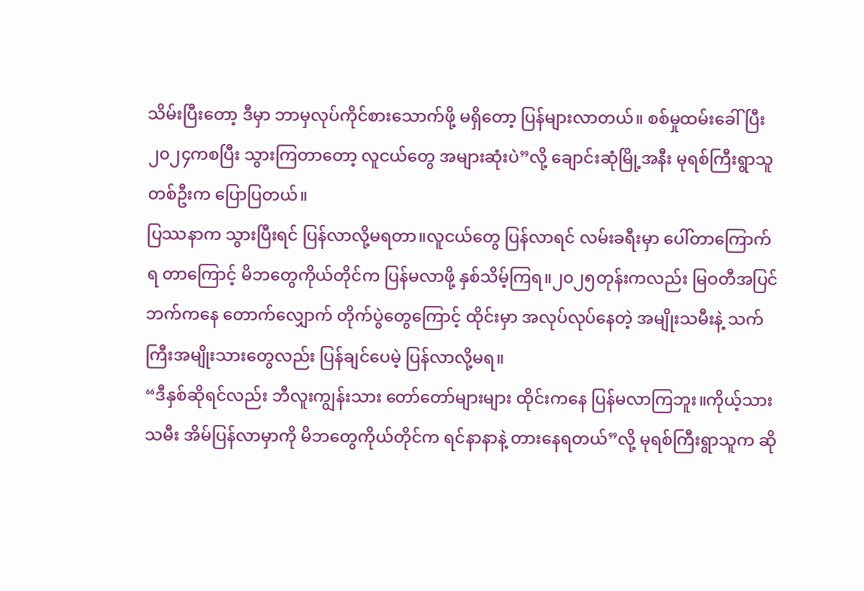သိမ်းပြီးတော့ ဒီမှာ ဘာမှလုပ်ကိုင်စားသောက်ဖို့ မရှိတော့ ပြန်များလာတယ်။ စစ်မှုထမ်းခေါ်ပြီး ၂၀၂၄ကစပြီး သွားကြတာတော့ လူငယ်တွေ အများဆုံးပဲ”လို့ ချောင်းဆုံမြို့အနီး မုရစ်ကြီးရွာသူတစ်ဦးက ပြောပြတယ်။
ပြဿနာက သွားပြီးရင် ပြန်လာလို့မရတာ။လူငယ်တွေ ပြန်လာရင် လမ်းခရီးမှာ ပေါ်တာကြောက်ရ တာကြောင့် မိဘတွေကိုယ်တိုင်က ပြန်မလာဖို့ နှစ်သိမ့်ကြရ။၂၀၂၅တုန်းကလည်း မြဝတီအပြင်ဘက်ကနေ တောက်လျှောက် တိုက်ပွဲတွေကြောင့် ထိုင်းမှာ အလုပ်လုပ်နေတဲ့ အမျိုးသမီးနဲ့ သက်ကြီးအမျိုးသားတွေလည်း ပြန်ချင်ပေမဲ့ ပြန်လာလို့မရ။
“ဒီနှစ်ဆိုရင်လည်း ဘီလူးကျွန်းသား တော်တော်များများ ထိုင်းကနေ ပြန်မလာကြဘူး။ကိုယ့်သားသမီး အိမ်ပြန်လာမှာကို မိဘတွေကိုယ်တိုင်က ရင်နာနာနဲ့ တားနေရတယ်”လို့ မုရစ်ကြီးရွာသူက ဆို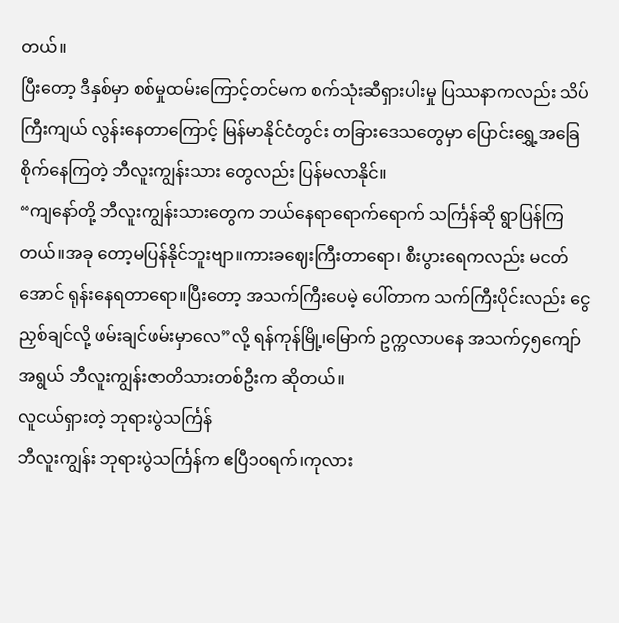တယ်။
ပြီးတော့ ဒီနှစ်မှာ စစ်မှုထမ်းကြောင့်တင်မက စက်သုံးဆီရှားပါးမှု ပြဿနာကလည်း သိပ်ကြီးကျယ် လွန်းနေတာကြောင့် မြန်မာနိုင်ငံတွင်း တခြားဒေသတွေမှာ ပြောင်းရွှေ့အခြေစိုက်နေကြတဲ့ ဘီလူးကျွန်းသား တွေလည်း ပြန်မလာနိုင်။
“ကျနော်တို့ ဘီလူးကျွန်းသားတွေက ဘယ်နေရာရောက်ရောက် သင်္ကြန်ဆို ရွာပြန်ကြတယ်။အခု တော့မပြန်နိုင်ဘူးဗျာ။ကားခဈေးကြီးတာရော၊ စီးပွားရေကလည်း မငတ်အောင် ရုန်းနေရတာရော။ပြီးတော့ အသက်ကြီးပေမဲ့ ပေါ်တာက သက်ကြီးပိုင်းလည်း ငွေညှစ်ချင်လို့ ဖမ်းချင်ဖမ်းမှာလေ”လို့ ရန်ကုန်မြို့၊မြောက် ဥက္ကလာပနေ အသက်၄၅ကျော်အရွယ် ဘီလူးကျွန်းဇာတိသားတစ်ဦးက ဆိုတယ်။
လူငယ်ရှားတဲ့ ဘုရားပွဲသင်္ကြန်
ဘီလူးကျွန်း ဘုရားပွဲသင်္ကြန်က ဧပြီ၁၀ရက်၊ကုလား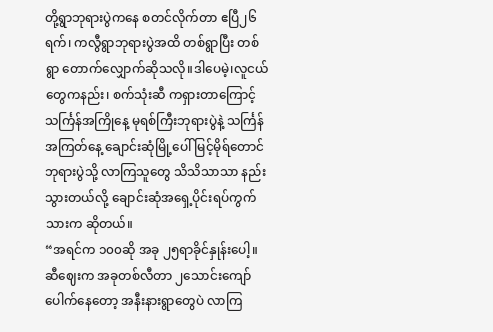တို့ရွာဘုရားပွဲကနေ စတင်လိုက်တာ ဧပြီ၂၆ ရက်၊ ကလွီရွာဘုရားပွဲအထိ တစ်ရွာပြီး တစ်ရွာ တောက်လျှောက်ဆိုသလို။ဒါပေမဲ့၊လူငယ်တွေကနည်း၊ စက်သုံးဆီ ကရှားတာကြောင့် သင်္ကြန်အကြိုနေ့ မုရစ်ကြီးဘုရားပွဲနဲ့ သင်္ကြန်အကြတ်နေ့ ချောင်းဆုံမြို့ပေါ် မြင့်မိုရ်တောင် ဘုရားပွဲသို့ လာကြသူတွေ သိသိသာသာ နည်းသွားတယ်လို့ ချောင်းဆုံအရှေ့ပိုင်းရပ်ကွက်သားက ဆိုတယ်။
“အရင်က ၁၀၀ဆို အခု ၂၅ရာခိုင်နှုန်းပေါ့။ဆီဈေးက အခုတစ်လီတာ ၂သောင်းကျော် ပေါက်နေတော့ အနီးနားရွာတွေပဲ လာကြ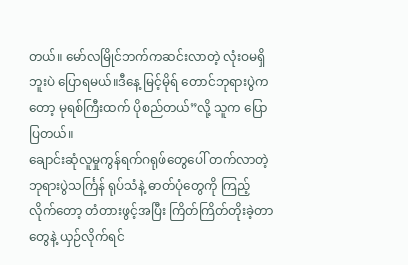တယ်။ မော်လမြိုင်ဘက်ကဆင်းလာတဲ့ လုံးဝမရှိဘူးပဲ ပြောရမယ်။ဒီနေ့ မြင့်မိုရ် တောင်ဘုရားပွဲကတော့ မုရစ်ကြီးထက် ပိုစည်တယ်”လို့ သူက ပြောပြတယ်။
ချောင်းဆုံလူမှုကွန်ရက်ဂရုဖ်တွေပေါ် တက်လာတဲ့ ဘုရားပွဲသင်္ကြန် ရုပ်သံနဲ့ ဓာတ်ပုံတွေကို ကြည့် လိုက်တော့ တံတားဖွင့်အပြီး ကြိတ်ကြိတ်တိုးခဲ့တာတွေနဲ့ ယှဉ်လိုက်ရင်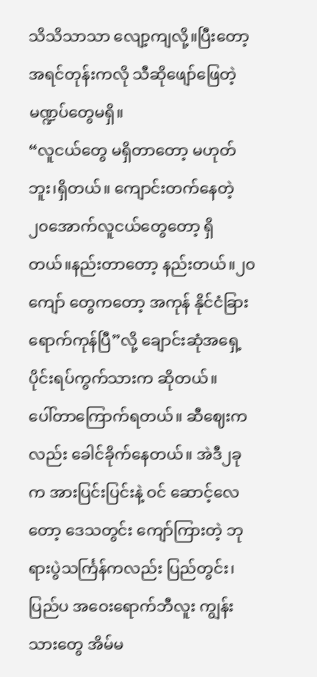သိသိသာသာ လျော့ကျလို့။ပြီးတော့ အရင်တုန်းကလို သီဆိုဖျော်ဖြေတဲ့ မဏ္ဍပ်တွေမရှိ။
“လူငယ်တွေ မရှိတာတော့ မဟုတ်ဘူး၊ရှိတယ်။ ကျောင်းတက်နေတဲ့ ၂၀အောက်လူငယ်တွေတော့ ရှိ တယ်။နည်းတာတော့ နည်းတယ်။၂၀ကျော် တွေကတော့ အကုန် နိုင်ငံခြားရောက်ကုန်ပြီ”လို့ ချောင်းဆုံအရှေ့ ပိုင်းရပ်ကွက်သားက ဆိုတယ်။
ပေါ်တာကြောက်ရတယ်။ ဆီဈေးကလည်း ခေါင်ခိုက်နေတယ်။ အဲဒီ၂ခုက အားပြင်းပြင်းနဲ့ ဝင် ဆောင့်လေတော့ ဒေသတွင်း ကျော်ကြားတဲ့ ဘုရားပွဲသင်္ကြန်ကလည်း ပြည်တွင်း၊ပြည်ပ အဝေးရောက်ဘီလူး ကျွန်းသားတွေ အိမ်မ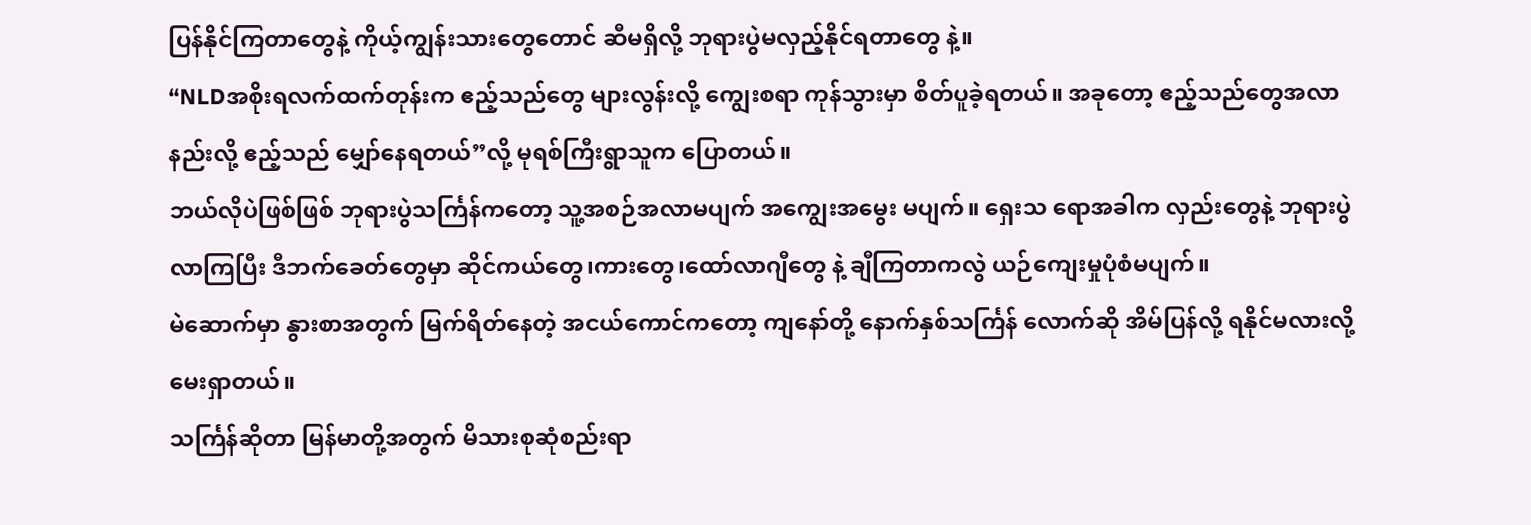ပြန်နိုင်ကြတာတွေနဲ့ ကိုယ့်ကျွန်းသားတွေတောင် ဆီမရှိလို့ ဘုရားပွဲမလှည့်နိုင်ရတာတွေ နဲ့။
“NLDအစိုးရလက်ထက်တုန်းက ဧည့်သည်တွေ များလွန်းလို့ ကျွေးစရာ ကုန်သွားမှာ စိတ်ပူခဲ့ရတယ်။ အခုတော့ ဧည့်သည်တွေအလာနည်းလို့ ဧည့်သည် မျှော်နေရတယ်”လို့ မုရစ်ကြီးရွာသူက ပြောတယ်။
ဘယ်လိုပဲဖြစ်ဖြစ် ဘုရားပွဲသင်္ကြန်ကတော့ သူ့အစဉ်အလာမပျက် အကျွေးအမွေး မပျက်။ ရှေးသ ရောအခါက လှည်းတွေနဲ့ ဘုရားပွဲလာကြပြီး ဒီဘက်ခေတ်တွေမှာ ဆိုင်ကယ်တွေ၊ကားတွေ၊ထော်လာဂျီတွေ နဲ့ ချီကြတာကလွဲ ယဉ်ကျေးမှုပုံစံမပျက်။
မဲဆောက်မှာ နွားစာအတွက် မြက်ရိတ်နေတဲ့ အငယ်ကောင်ကတော့ ကျနော်တို့ နောက်နှစ်သင်္ကြန် လောက်ဆို အိမ်ပြန်လို့ ရနိုင်မလားလို့ မေးရှာတယ်။
သင်္ကြန်ဆိုတာ မြန်မာတို့အတွက် မိသားစုဆုံစည်းရာ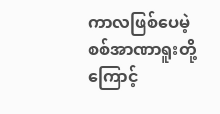ကာလဖြစ်ပေမဲ့ စစ်အာဏာရူးတို့ကြောင့်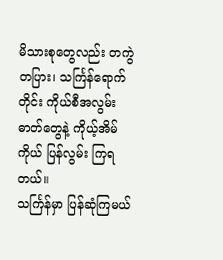မိသားစုတွေလည်း တကွဲတပြား၊ သင်္ကြန်ရောက်တိုင်း ကိုယ်စီအလွမ်းဓာတ်တွေနဲ့ ကိုယ့်အိမ်ကိုယ် ပြန်လွမ်း ကြရတယ်။
သင်္ကြန်မှာ ပြန်ဆုံကြမယ်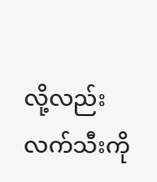လို့လည်း လက်သီးကို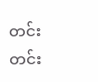တင်းတင်း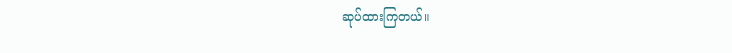ဆုပ်ထားကြတယ်။